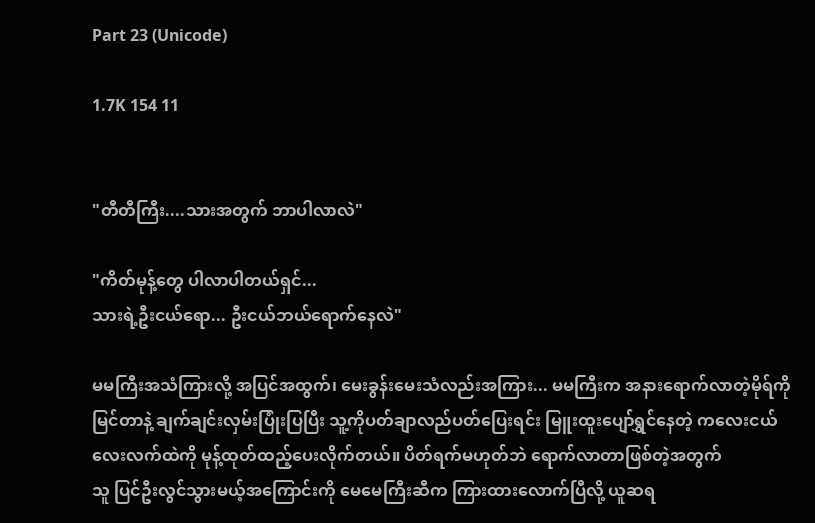Part 23 (Unicode)

1.7K 154 11


"တီတီကြီး....သားအတွက် ဘာပါလာလဲ"

"ကိတ်မုန့်တွေ ပါလာပါတယ်ရှင်...
သားရဲ့ဦးငယ်ရော... ဦးငယ်ဘယ်ရောက်နေလဲ"

မမကြီးအသံကြားလို့ အပြင်အထွက်၊ မေးခွန်းမေးသံလည်းအကြား... မမကြီးက အနားရောက်လာတဲ့မိုရ်ကို မြင်တာနဲ့ ချက်ချင်းလှမ်းပြုံးပြပြီး သူ့ကိုပတ်ချာလည်ပတ်ပြေးရင်း မြူးထူးပျော်ရွှင်နေတဲ့ ကလေးငယ်လေးလက်ထဲကို မုန့်ထုတ်ထည့်ပေးလိုက်တယ်။ ပိတ်ရက်မဟုတ်ဘဲ ရောက်လာတာဖြစ်တဲ့အတွက်
သူ ပြင်ဦးလွင်သွားမယ့်အကြောင်းကို မေမေကြီးဆီက ကြားထားလောက်ပြီလို့ ယူဆရ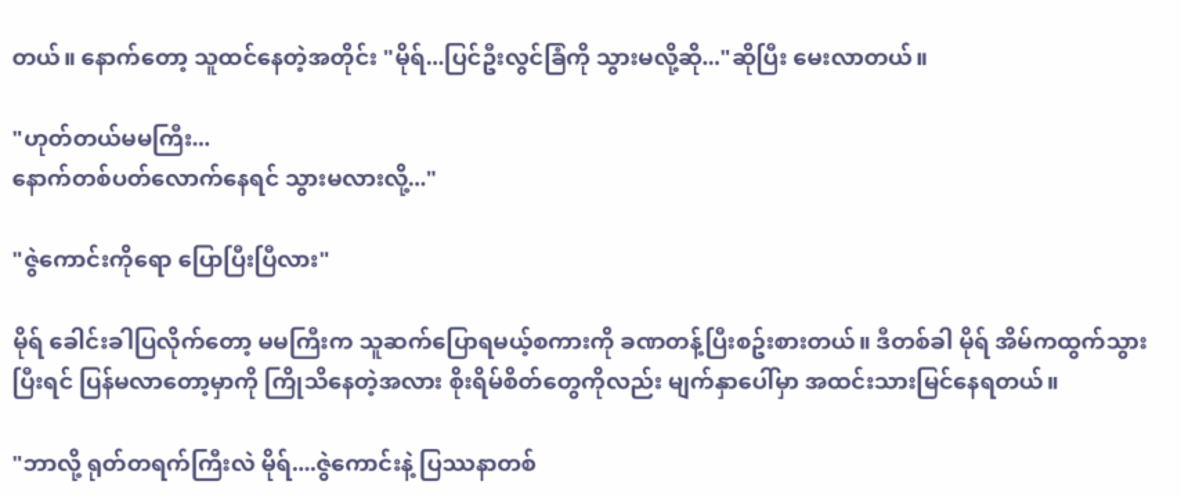တယ်။ နောက်တော့ သူထင်နေတဲ့အတိုင်း "မိုရ်...ပြင်ဦးလွင်ခြံကို သွားမလို့ဆို..."ဆိုပြီး မေးလာတယ်။

"ဟုတ်တယ်မမကြီး...
နောက်တစ်ပတ်လောက်နေရင် သွားမလားလို့..."

"ဇွဲကောင်းကိုရော ပြောပြီးပြီလား"

မိုရ် ခေါင်းခါပြလိုက်တော့ မမကြီးက သူဆက်ပြောရမယ့်စကားကို ခဏတန့်ပြီးစဥ်းစားတယ်။ ဒီတစ်ခါ မိုရ် အိမ်ကထွက်သွားပြီးရင် ပြန်မလာတော့မှာကို ကြိုသိနေတဲ့အလား စိုးရိမ်စိတ်တွေကိုလည်း မျက်နှာပေါ်မှာ အထင်းသားမြင်နေရတယ်။

"ဘာလို့ ရုတ်တရက်ကြီးလဲ မိုရ်....ဇွဲကောင်းနဲ့ ပြဿနာတစ်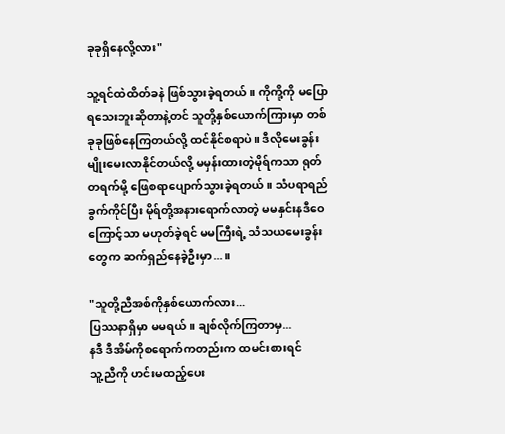ခုခုရှိနေလို့လား"

သူ့ရင်ထဲထိတ်ခနဲ ဖြစ်သွားခဲ့ရတယ်။ ကိုကို့ကို မပြောရသေးဘူးဆိုတာနဲ့တင် သူတို့နှစ်ယောက်ကြားမှာ တစ်ခုခုဖြစ်နေကြတယ်လို့ ထင်နိုင်စရာပဲ။ ဒီလိုမေးခွန်းမျိုးမေးလာနိုင်တယ်လို့ မမှန်းထားတဲ့မိုရ်ကသာ ရုတ်တရက်မို့ ဖြေစရာပျောက်သွားခဲ့ရတယ်။ သံပရာရည်ခွက်ကိုင်ပြီး မိုရ်တို့အနားရောက်လာတဲ့ မမနှင်းနဒီဝေကြောင့်သာ မဟုတ်ခဲ့ရင် မမကြီးရဲ့ သံသယမေးခွန်းတွေက ဆက်ရှည်နေခဲ့ဦးမှာ...။

"သူတို့ညီအစ်ကိုနှစ်ယောက်လား...
ပြဿနာရှိမှာ မမရယ်။ ချစ်လိုက်ကြတာမှ...
နဒီ ဒီအိမ်ကိုစရောက်ကတည်းက ထမင်းစားရင်
သူ့ညီကို ဟင်းမထည့်ပေး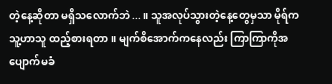တဲ့နေ့ဆိုတာ မရှိသလောက်ဘဲ...။ သူအလုပ်သွားတဲ့နေ့တွေမှသာ မိုရ်က သူ့ဟာသူ ထည့်စားရတာ။ မျက်စိအောက်ကနေလည်း ကြာကြာကိုအပျောက်မခံ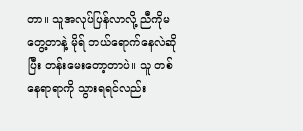တာ။ သူအလုပ်ပြန်လာလို့ ညီကိုမတွေ့တာနဲ့ မိုရ် ဘယ်ရောက်နေလဲဆိုပြီး တန်းမေးတော့တာပဲ။ သူ တစ်နေရာရာကို သွားရရင်လည်း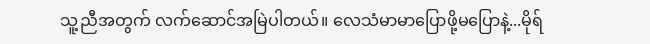သူ့ညီအတွက် လက်ဆောင်အမြဲပါတယ်။ လေသံမာမာပြောဖို့မပြောနဲ့...မိုရ်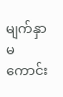မျက်နှာမကောင်း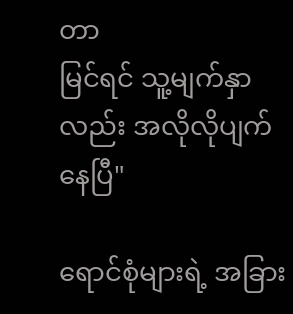တာ
မြင်ရင် သူ့မျက်နှာလည်း အလိုလိုပျက်နေပြီ"

ရောင်စုံများရဲ့ အခြား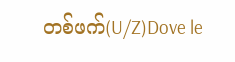တစ်ဖက်(U/Z)Dove le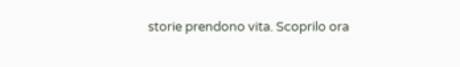storie prendono vita. Scoprilo ora